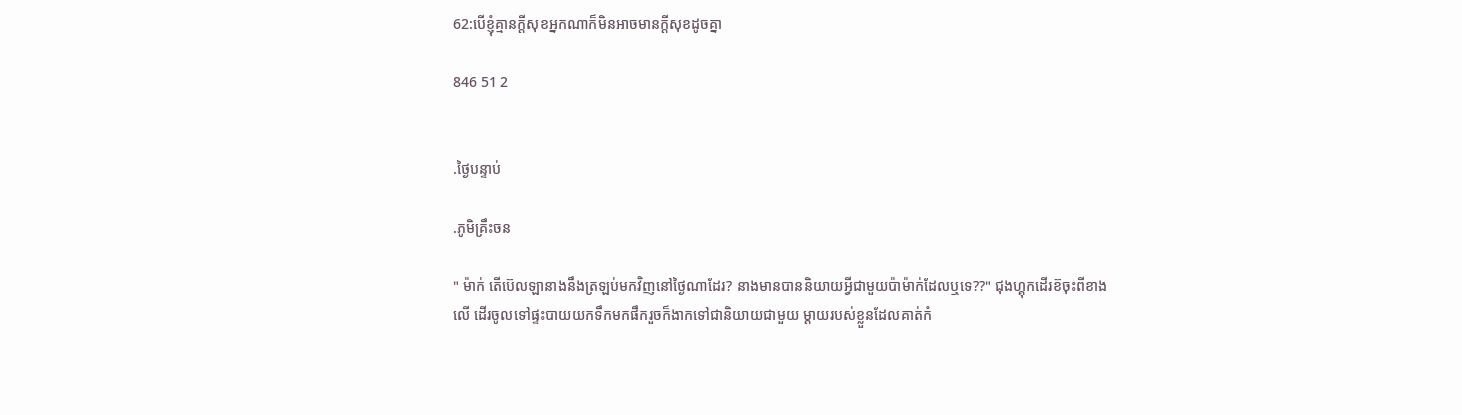62:បើខ្ញុំគ្មានក្តីសុខអ្នកណាក៏មិនអាចមានក្តីសុខដូចគ្នា

846 51 2


.ថ្ងៃបន្ទាប់

.ភូមិគ្រឹះចន

" ម៉ាក់ តើប៊េលឡានាងនឹងត្រឡប់មកវិញនៅថ្ងៃណាដែរ? នាងមានបាននិយាយអ្វីជាមួយប៉ាម៉ាក់ដែលឬទេ??" ជុងហ្គុកដើរខ៊ចុះពីខាងលើ ដើរចូលទៅផ្ទះបាយយកទឹកមកផឹករួចក៏ងាកទៅជានិយាយជាមួយ ម្តាយរបស់ខ្លួនដែលគាត់កំ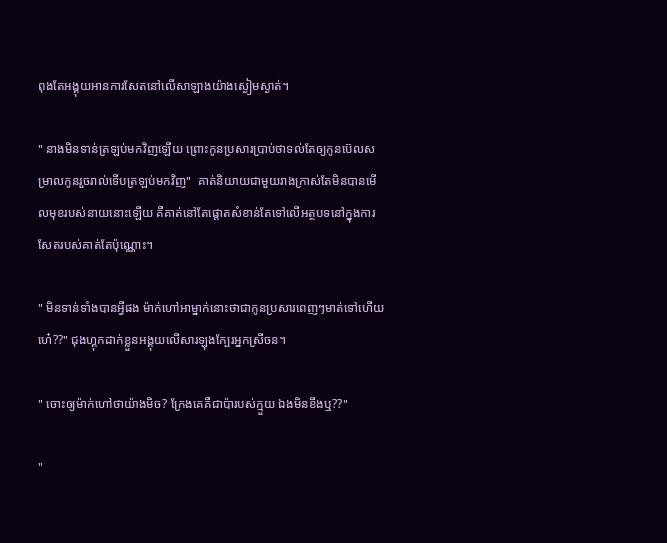ពុងតែអង្គុយអានការសែតនៅលើសាឡាងយ៉ាងស្ងៀមស្ងាត់។

" នាងមិនទាន់ត្រឡប់មកវិញឡើយ ព្រោះកូនប្រសារប្រាប់ថាទល់តែឲ្យកូនប៊េលសម្រាលកូនរួចរាល់ទើបត្រឡប់មកវិញ"  គាត់និយាយជាមួយរាងក្រាស់តែមិនបានមើលមុខរបស់នាយនោះឡើយ គឺគាត់នៅតែផ្តោតសំខាន់តែទៅលើអត្ថបទនៅក្នុងការសែតរបស់គាត់តែប៉ុណ្ណោះ។

" មិនទាន់ទាំងបានអ្វីផង ម៉ាក់ហៅអាម្នាក់នោះថាជាកូនប្រសារពេញៗមាត់ទៅហើយហេ៎??" ជុងហ្គុកដាក់ខ្លួនអង្គុយលើសារឡុងក្បែរអ្នកស្រីចន។

" ចោះឲ្យម៉ាក់ហៅថាយ៉ាងមិច? ក្រែងគេគឺជាប៉ារបស់ក្មួយ ឯងមិនខឹងឬ??"

"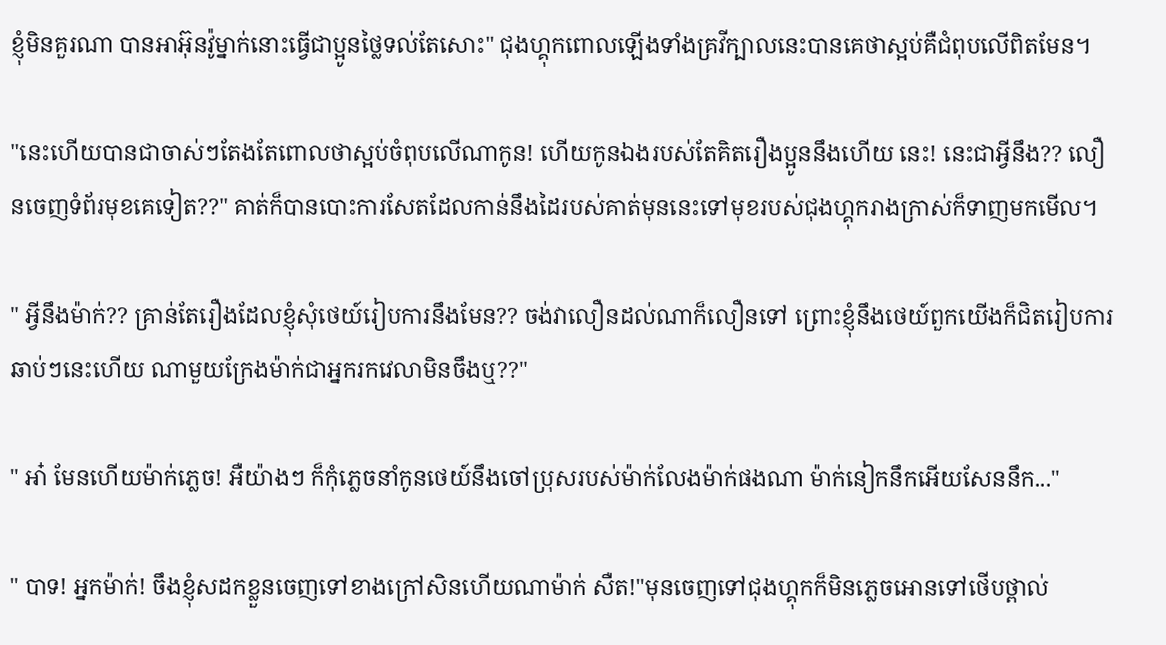ខ្ញុំមិនគួរណា បានអាអ៊ុនវ៉ូម្នាក់នោះធ្វើជាប្អូនថ្លៃទល់តែសោះ" ជុងហ្គុកពោលឡើងទាំងគ្រវីក្បាលនេះបានគេថាស្អប់គឺជំពុបលើពិតមែន។

"នេះហើយបានជាចាស់ៗតែងតែពោលថាស្អប់ចំពុបលើណាកូន! ហើយកូនឯងរបស់តែគិតរឿងប្អូននឹងហើយ នេះ! នេះជាអ្វីនឹង?? លឿនចេញទំព័រមុខគេទៀត??" គាត់ក៏បានបោះការសែតដែលកាន់នឹងដៃរបស់គាត់មុននេះទៅមុខរបស់ជុងហ្គុករាងក្រាស់ក៏ទាញមកមើល។

" អ្វីនឹងម៉ាក់?? គ្រាន់តែរឿងដែលខ្ញុំសុំថេយ៍រៀបការនឹងមែន?? ចង់វាលឿនដល់ណាក៏លឿនទៅ ព្រោះខ្ញុំនឹងថេយ៍ពួកយើងក៏ជិតរៀបការឆាប់ៗនេះហើយ ណាមួយក្រែងម៉ាក់ជាអ្នករកវេលាមិនចឹងឬ??"

" អា៎ មែនហើយម៉ាក់ភ្លេច! អឺយ៉ាងៗ ក៏កុំភ្លេចនាំកូនថេយ៍នឹងចៅប្រុសរបស់ម៉ាក់លែងម៉ាក់ផងណា ម៉ាក់នៀកនឹកអើយសែននឹក..."

" បាទ! អ្នកម៉ាក់! ចឹងខ្ញុំសដកខ្លួនចេញទៅខាងក្រៅសិនហើយណាម៉ាក់ សឺត!"មុនចេញទៅជុងហ្គុកក៏មិនភ្លេចអោនទៅថើបថ្ពាល់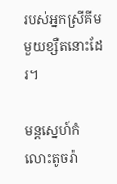របស់អ្នកស្រីគីមមួយខ្សឺតនោះដែរ។

មន្តស្នេហ៍កំលោះតូចរ៉ា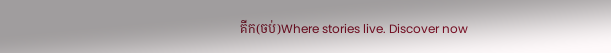គីក(ចប់)Where stories live. Discover now